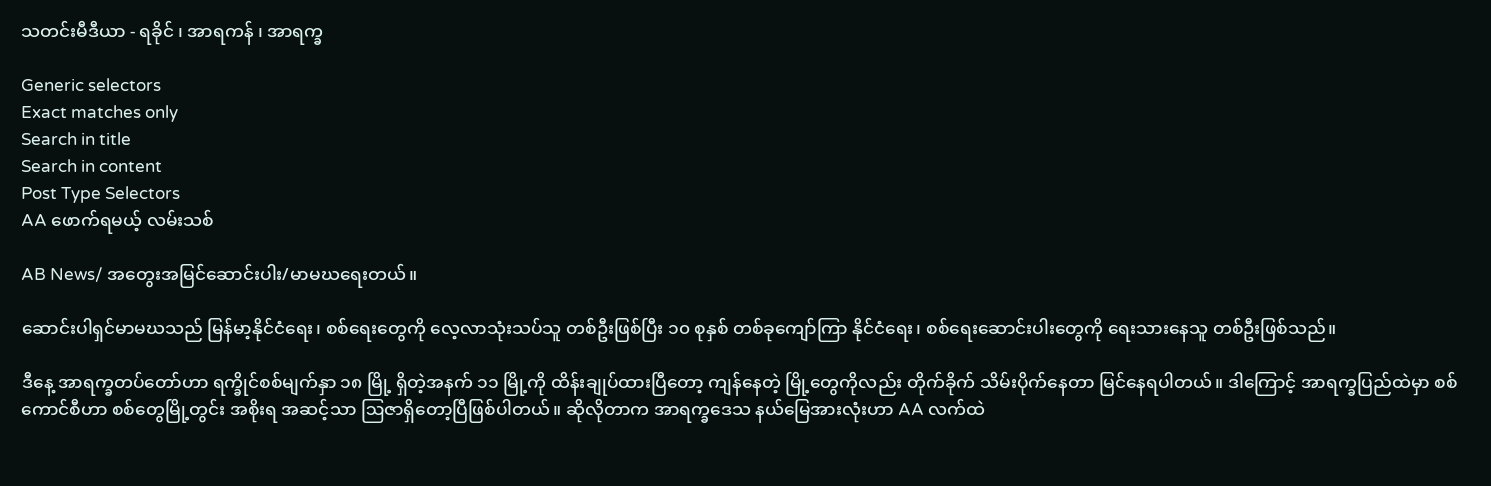သတင်းမီဒီယာ - ရခိုင် ၊ အာရကန် ၊ အာရက္ခ

Generic selectors
Exact matches only
Search in title
Search in content
Post Type Selectors
AA ဖောက်ရမယ့် လမ်းသစ်

AB News/ အတွေးအမြင်ဆောင်းပါး/မာမဃရေးတယ်။

ဆောင်းပါရှင်မာမဃသည် မြန်မာ့နိုင်ငံရေး၊ စစ်ရေးတွေကို လေ့လာသုံးသပ်သူ တစ်ဦးဖြစ်ပြီး ၁၀ စုနှစ် တစ်ခုကျော်ကြာ နိုင်ငံရေး၊ စစ်ရေးဆောင်းပါးတွေကို ရေးသားနေသူ တစ်ဦးဖြစ်သည်။

ဒီနေ့ အာရက္ခတပ်တော်ဟာ ရက္ခိုင်စစ်မျက်နှာ ၁၈ မြို့ ရှိတဲ့အနက် ၁၁ မြို့ကို ထိန်းချုပ်ထားပြီတော့ ကျန်နေတဲ့ မြို့တွေကိုလည်း တိုက်ခိုက် သိမ်းပိုက်နေတာ မြင်နေရပါတယ်။ ဒါကြောင့် အာရက္ခပြည်ထဲမှာ စစ်ကောင်စီဟာ စစ်တွေမြို့တွင်း အစိုးရ အဆင့်သာ ဩဇာရှိတော့ပြီဖြစ်ပါတယ်။ ဆိုလိုတာက အာရက္ခဒေသ နယ်မြေအားလုံးဟာ AA လက်ထဲ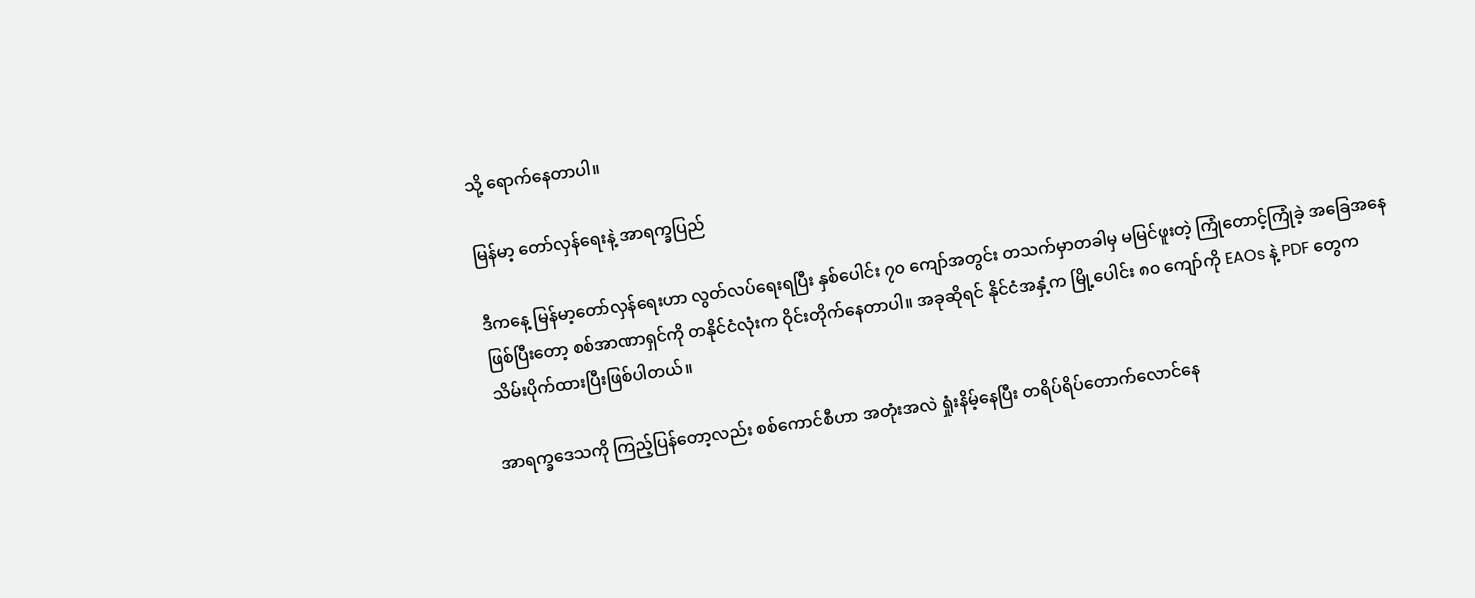သို့ ရောက်နေတာပါ။

မြန်မာ့ တော်လှန်ရေးနဲ့ အာရက္ခပြည်

ဒီကနေ့ မြန်မာ့တော်လှန်ရေးဟာ လွတ်လပ်ရေးရပြီး နှစ်ပေါင်း ၇၀ ကျော်အတွင်း တသက်မှာတခါမှ မမြင်ဖူးတဲ့ ကြုံတောင့်ကြုံခဲ့ အခြေအနေဖြစ်ပြီးတော့ စစ်အာဏာရှင်ကို တနိုင်ငံလုံးက ဝိုင်းတိုက်နေတာပါ။ အခုဆိုရင် နိုင်ငံအနှံ့က မြို့ပေါင်း ၈၀ ကျော်ကို EAOs နဲ့ PDF တွေက သိမ်းပိုက်ထားပြီးဖြစ်ပါတယ်။

အာရက္ခဒေသကို ကြည့်ပြန်တော့လည်း စစ်ကောင်စီဟာ အတုံးအလဲ ရှုံးနိမ့်နေပြီး တရိပ်ရိပ်တောက်လောင်နေ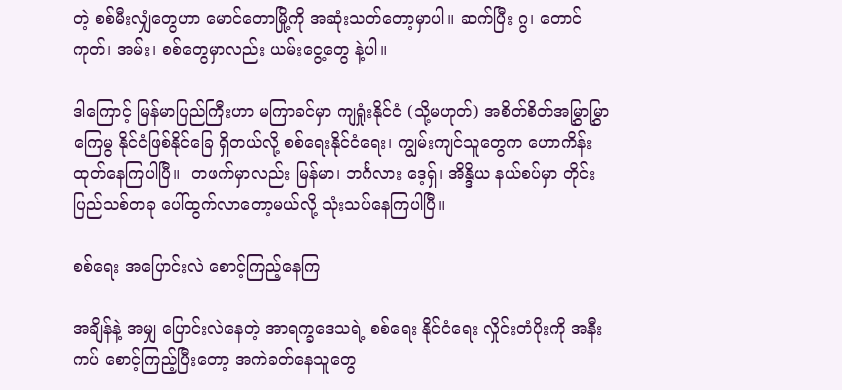တဲ့ စစ်မီးလျှံတွေဟာ မောင်တောမြို့ကို အဆုံးသတ်တော့မှာပါ။ ဆက်ပြီး ဂွ၊ တောင်ကုတ်၊ အမ်း၊ စစ်တွေမှာလည်း ယမ်းငွေ့တွေ နဲ့ပါ။

ဒါကြောင့် မြန်မာပြည်ကြီးဟာ မကြာခင်မှာ ကျရှုံးနိုင်ငံ (သို့မဟုတ်) အစိတ်စိတ်အမြွှာမြွှာ ကြေမွ နိုင်ငံဖြစ်နိုင်ခြေ ရှိတယ်လို့ စစ်ရေးနိုင်ငံရေး၊ ကျွမ်းကျင်သူတွေက ဟောကိန်းထုတ်နေကြပါပြီ။  တဖက်မှာလည်း မြန်မာ၊ ဘင်္ဂလား ဒေ့ရှ်၊ အိန္ဒိယ နယ်စပ်မှာ တိုင်းပြည်သစ်တခု ပေါ်ထွက်လာတော့မယ်လို့ သုံးသပ်နေကြပါပြီ။

စစ်ရေး အပြောင်းလဲ စောင့်ကြည့်နေကြ

အချိန်နဲ့ အမျှ ပြောင်းလဲနေတဲ့ အာရက္ခဒေသရဲ့ စစ်ရေး နိုင်ငံရေး လှိုင်းတံပိုးကို အနီးကပ် စောင့်ကြည့်ပြီးတော့ အကဲခတ်နေသူတွေ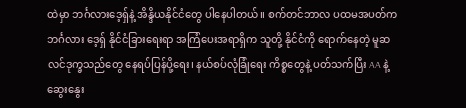ထဲမှာ ဘင်္ဂလားဒေ့ရှ်နဲ့ အိန္ဒိယနိုင်ငံတွေ ပါနေပါတယ်။ စက်တင်ဘာလ ပထမအပတ်က ဘင်္ဂလား ဒေ့ရှ် နိုင်ငံခြားရေးရာ အကြံပေးအရာရှိက သူတို့ နိုင်ငံကို ရောက်နေတဲ့ မူဆလင်ဒုက္ခသည်တွေ နေရပ်ပြန်ပို့ရေး၊ နယ်စပ်လုံခြုံရေး ကိစ္စတွေနဲ့ ပတ်သက်ပြီး AA နဲ့ ဆွေးနွေး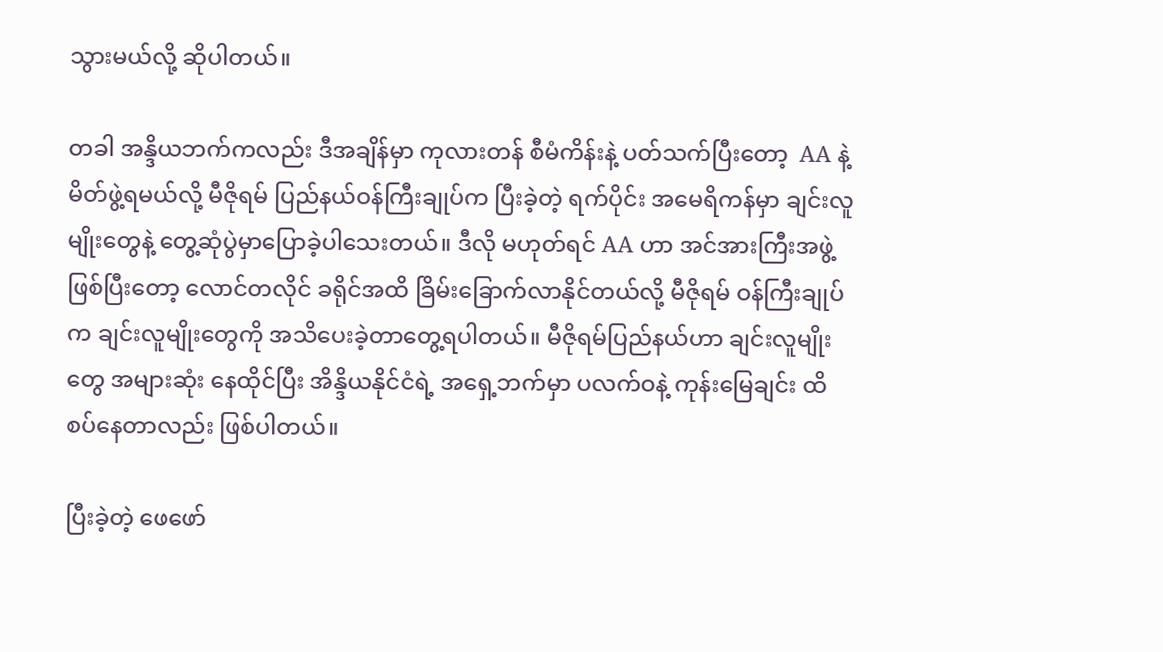သွားမယ်လို့ ဆိုပါတယ်။

တခါ အန္ဒိယဘက်ကလည်း ဒီအချိန်မှာ ကုလားတန် စီမံကိန်းနဲ့ ပတ်သက်ပြီးတော့  AA နဲ့ မိတ်ဖွဲ့ရမယ်လို့ မီဇိုရမ် ပြည်နယ်ဝန်ကြီးချုပ်က ပြီးခဲ့တဲ့ ရက်ပိုင်း အမေရိကန်မှာ ချင်းလူမျိုးတွေနဲ့ တွေ့ဆုံပွဲမှာပြောခဲ့ပါသေးတယ်။ ဒီလို မဟုတ်ရင် AA ဟာ အင်အားကြီးအဖွဲ့ဖြစ်ပြီးတော့ လောင်တလိုင် ခရိုင်အထိ ခြိမ်းခြောက်လာနိုင်တယ်လို့ မီဇိုရမ် ဝန်ကြီးချုပ်က ချင်းလူမျိုးတွေကို အသိပေးခဲ့တာတွေ့ရပါတယ်။ မီဇိုရမ်ပြည်နယ်ဟာ ချင်းလူမျိုးတွေ အများဆုံး နေထိုင်ပြီး အိန္ဒိယနိုင်ငံရဲ့ အရှေ့ဘက်မှာ ပလက်ဝနဲ့ ကုန်းမြေချင်း ထိစပ်နေတာလည်း ဖြစ်ပါတယ်။

ပြီးခဲ့တဲ့ ဖေဖော်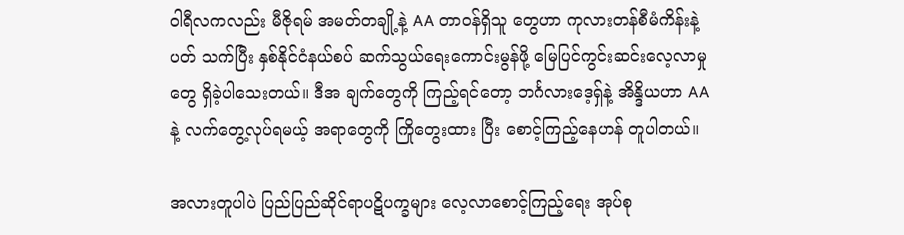ဝါရီလကလည်း မီဇိုရမ် အမတ်တချို့နဲ့ AA တာဝန်ရှိသူ တွေဟာ ကုလားတန်စီမံကိန်းနဲ့ ပတ် သက်ပြီး နှစ်နိုင်ငံနယ်စပ် ဆက်သွယ်ရေးကောင်းမွန်ဖို့ မြေပြင်ကွင်းဆင်းလေ့လာမှုတွေ ရှိခဲ့ပါသေးတယ်။ ဒီအ ချက်တွေကို ကြည့်ရင်တော့ ဘင်္ဂလားဒေ့ရှ်နဲ့ အိန္ဒိယဟာ AA နဲ့ လက်တွေ့လုပ်ရမယ့် အရာတွေကို ကြိုတွေးထား ပြီး စောင့်ကြည့်နေဟန် တူပါတယ်။

အလားတူပါပဲ ပြည်ပြည်ဆိုင်ရာပဋိပက္ခများ လေ့လာစောင့်ကြည့်ရေး အုပ်စု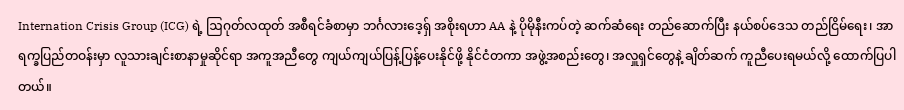Internation Crisis Group (ICG) ရဲ့ ဩဂုတ်လထုတ် အစီရင်ခံစာမှာ ဘင်္ဂလားဒေ့ရှ် အစိုးရဟာ AA နဲ့ ပိုမိုနီးကပ်တဲ့ ဆက်ဆံရေး တည်ဆောက်ပြီး နယ်စပ်ဒေသ တည်ငြိမ်ရေး၊ အာရက္ခပြည်တဝန်းမှာ လူသားချင်းစာနာမှုဆိုင်ရာ အကူအညီတွေ ကျယ်ကျယ်ပြန့်ပြန့်ပေးနိုင်ဖို့ နိုင်ငံတကာ အဖွဲ့အစည်းတွေ၊ အလှူရှင်တွေနဲ့ ချိတ်ဆက် ကူညီပေးရမယ်လို့ ‌ထောက်ပြပါတယ်။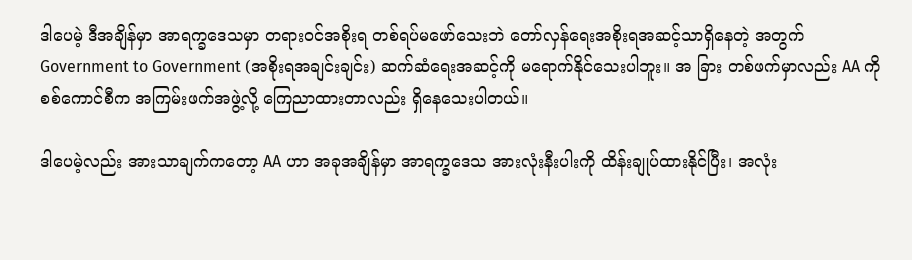ဒါပေမဲ့ ဒီအချိန်မှာ အာရက္ခဒေသမှာ တရားဝင်အစိုးရ တစ်ရပ်မဖော်သေးဘဲ တော်လှန်ရေးအစိုးရအဆင့်သာရှိနေတဲ့ အတွက် Government to Government (အစိုးရအချင်းချင်း) ဆက်ဆံရေးအဆင့်ကို မရောက်နိုင်သေးပါဘူး။ အ ခြား တစ်ဖက်မှာလည်း AA ကို စစ်ကောင်စီက အကြမ်းဖက်အဖွဲ့လို့ ကြေညာထားတာလည်း ရှိနေသေးပါတယ်။

ဒါပေမဲ့လည်း အားသာချက်ကတော့ AA ဟာ အခုအချိန်မှာ အာရက္ခဒေသ အားလုံးနီးပါးကို ထိန်းချုပ်ထားနိုင်ပြီး၊ အလုံး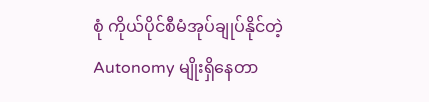စုံ ကိုယ်ပိုင်စီမံအုပ်ချုပ်နိုင်တဲ့ Autonomy မျိုးရှိနေတာ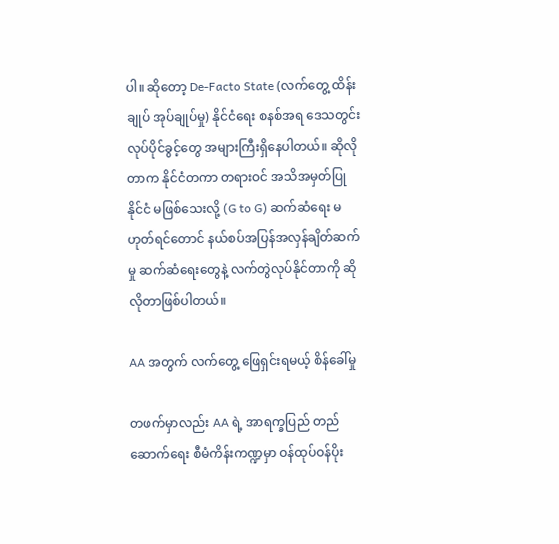ပါ။ ဆိုတော့ De-Facto State (လက်တွေ့ ထိန်းချုပ် အုပ်ချုပ်မှု) နိုင်ငံရေး စနစ်အရ ဒေသတွင်း လုပ်ပိုင်ခွင့်တွေ အများကြီးရှိနေပါတယ်။ ဆိုလိုတာက နိုင်ငံတကာ တရားဝင် အသိအမှတ်ပြု နိုင်ငံ မဖြစ်သေးလို့ (G to G) ဆက်ဆံရေး မဟုတ်ရင်တောင် နယ်စပ်အပြန်အလှန်ချိတ်ဆက်မှု ဆက်ဆံရေးတွေနဲ့ လက်တွဲလုပ်နိုင်တာကို ဆိုလိုတာဖြစ်ပါတယ်။

AA အတွက် လက်တွေ့ ဖြေရှင်းရမယ့် စိန်ခေါ်မှု

တဖက်မှာလည်း AA ရဲ့ အာရက္ခပြည် တည်ဆောက်ရေး စီမံကိန်းကဏ္ဍမှာ ဝန်ထုပ်ဝန်ပိုး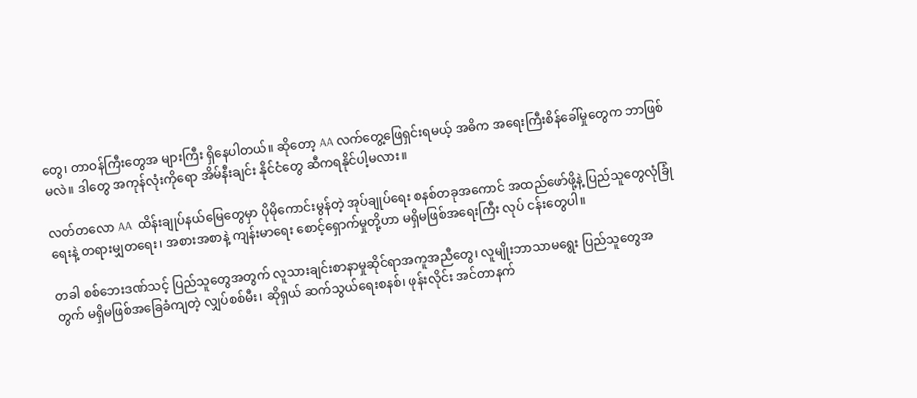တွေ၊ တာဝန်ကြီးတွေအ များကြီး ရှိနေပါတယ်။ ဆိုတော့ AA လက်တွေ့ဖြေရှင်းရမယ့် အဓိက အရေးကြီးစိန်ခေါ်မှုတွေက ဘာဖြစ်မလဲ။ ဒါတွေ အကုန်လုံးကိုရော အိမ်နီးချင်း နိုင်ငံတွေ ဆီကရနိုင်ပါ့မလား။

လတ်တလော AA  ထိန်းချုပ်နယ်မြေတွေမှာ ပိုမိုကောင်းမွန်တဲ့ အုပ်ချုပ်ရေး စနစ်တခုအကောင် အထည်ဖော်ဖို့နဲ့ ပြည်သူတွေလုံခြုံရေးနဲ့ တရားမျှတရေး၊ အစားအစာနဲ့ ကျန်းမာရေး စောင့်ရှောက်မှုတို့ဟာ မရှိမဖြစ်အရေးကြီး လုပ် ငန်းတွေပါ။

တခါ စစ်ဘေးဒဏ်သင့် ပြည်သူတွေအတွက် လူသားချင်းစာနာမှုဆိုင်ရာအကူအညီတွေ၊ လူမျိုးဘာသာမရွေး ပြည်သူတွေအတွက် မရှိမဖြစ်အခြေခံကျတဲ့ လျှပ်စစ်မီး၊ ဆိုရှယ် ဆက်သွယ်ရေးစနစ်၊ ဖုန်းလိုင်း အင်တာနက်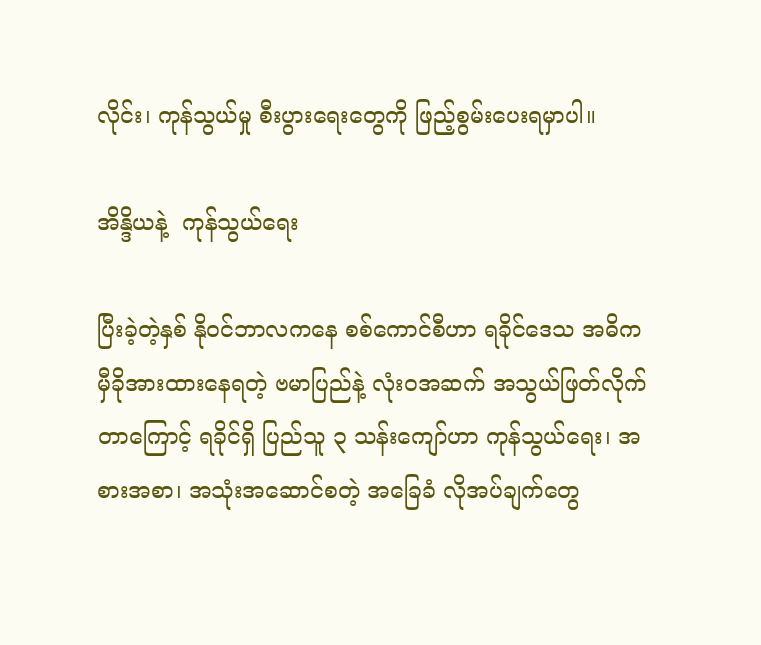လိုင်း၊ ကုန်သွယ်မှု စီးပွားရေးတွေကို ဖြည့်စွမ်းပေးရမှာပါ။

အိန္ဒိယနဲ့  ကုန်သွယ်ရေး

ပြီးခဲ့တဲ့နှစ် နိုဝင်ဘာလကနေ စစ်ကောင်စီဟာ ရခိုင်ဒေသ အဓိက မှီခိုအားထားနေရတဲ့ ဗမာပြည်နဲ့ လုံးဝအဆက် အသွယ်ဖြတ်လိုက်တာကြောင့် ရခိုင်ရှိ ပြည်သူ ၃ သန်းကျော်ဟာ ကုန်သွယ်ရေး၊ အစားအစာ၊ အသုံးအဆောင်စတဲ့ အခြေခံ လိုအပ်ချက်တွေ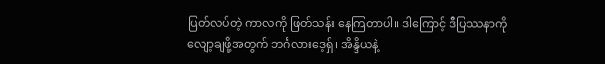ပြတ်လပ်တဲ့ ကာလကို ဖြတ်သန်း နေကြတာပါ။ ဒါကြောင့် ဒီပြဿနာကို လျော့ချဖို့အတွက် ဘင်္ဂလားဒေ့ရှ်၊ အိန္ဒိယနဲ့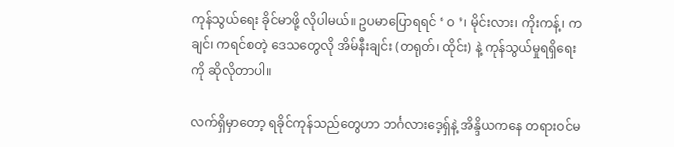ကုန်သွယ်ရေး ခိုင်မာဖို့ လိုပါမယ်။ ဥပမာပြောရရင် ‘ ဝ ’၊ မိုင်းလား၊ ကိုးကန့်၊ ကချင်၊ ကရင်စတဲ့ ဒေသတွေလို အိမ်နီးချင်း (တရုတ်၊ ထိုင်း) နဲ့ ကုန်သွယ်မှုရရှိရေးကို ဆိုလိုတာပါ။

လက်ရှိမှာတော့ ရခိုင်ကုန်သည်တွေဟာ ဘင်္ဂလားဒေ့ရှ်နဲ့ အိန္ဒိယကနေ တရားဝင်မ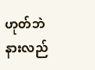ဟုတ်ဘဲ နားလည်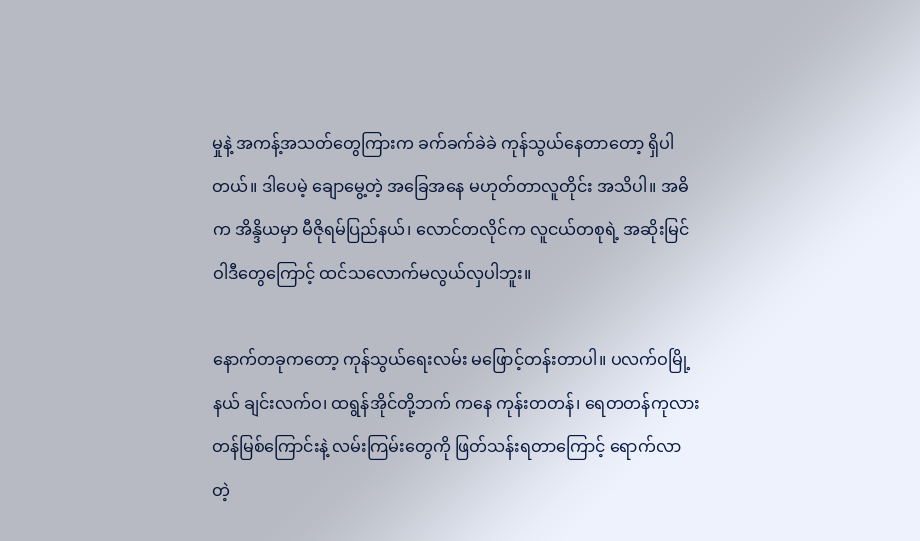မှုနဲ့ အကန့်အသတ်တွေကြားက ခက်ခက်ခဲခဲ ကုန်သွယ်နေတာတော့ ရှိပါတယ်။ ဒါပေမဲ့ ချောမွေ့တဲ့ အခြေအနေ မဟုတ်တာလူတိုင်း အသိပါ။ အဓိက အိန္ဒိယမှာ မီဇိုရမ်ပြည်နယ်၊ လောင်တလိုင်က လူငယ်တစုရဲ့ အဆိုးမြင် ဝါဒီတွေကြောင့် ထင်သလောက်မလွယ်လှပါဘူး။

နောက်တခုကတော့ ကုန်သွယ်ရေးလမ်း မဖြောင့်တန်းတာပါ။ ပလက်ဝမြို့နယ် ချင်းလက်ဝ၊ ထရွန်အိုင်တို့ဘက် ကနေ ကုန်းတတန်၊ ရေတတန်ကုလားတန်မြစ်ကြောင်းနဲ့ လမ်းကြမ်းတွေကို ဖြတ်သန်းရတာကြောင့် ရောက်လာ တဲ့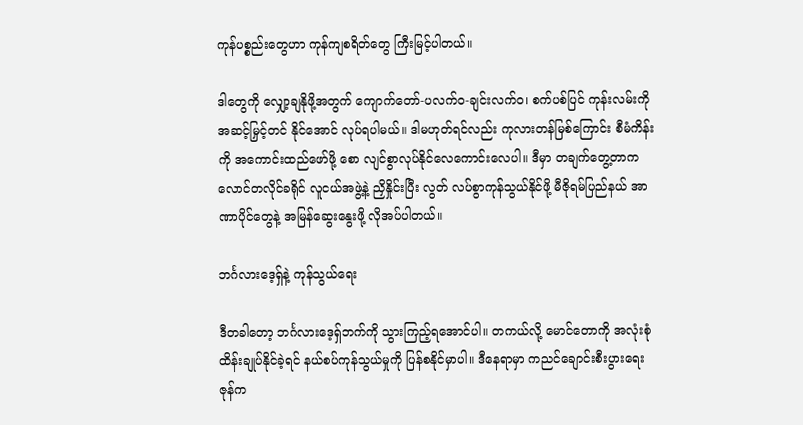ကုန်ပစ္စည်းတွေဟာ ကုန်ကျစရိတ်တွေ ကြီးမြင့်ပါတယ်။

ဒါတွေကို လျှော့ချနိုဖို့အတွက် ကျောက်တော်-ပလက်ဝ-ချင်းလက်ဝ၊ စက်ပစ်ပြင် ကုန်းလမ်းကို အဆင့်မြှင့်တင် နိုင်အောင် လုပ်ရပါမယ်။ ဒါမဟုတ်ရင်လည်း ကုလားတန်မြစ်ကြောင်း စီမံကိန်းကို အကောင်းထည်ဖော်ဖို့ စော လျင်စွာလုပ်နိုင်လေကောင်းလေပါ။ ဒီမှာ တချက်တွေ့တာက လောင်တလိုင်ခရိုင် လူငယ်အဖွဲ့နဲ့ ညှိနှိုင်းပြီး လွတ် လပ်စွာကုန်သွယ်နိုင်ဖို့ မီဇိုရမ်ပြည်နယ် အာဏာပိုင်တွေနဲ့ အမြန်ဆွေးနွေးဖို့ လိုအပ်ပါတယ်။

ဘင်္ဂလားဒေ့ရှ်နဲ့ ကုန်သွယ်ရေး

ဒီတခါတော့ ဘင်္ဂလားဒေ့ရှ်ဘက်ကို သွားကြည့်ရအောင်ပါ။ တကယ်လို့ မောင်တောကို အလုံးစုံထိန်းချုပ်နိုင်ခဲ့ရင် နယ်စပ်ကုန်သွယ်မှုကို ပြန်စနိုင်မှာပါ။ ဒီနေရာမှာ ကညင်ချောင်းစီးပွားရေး ဇုန်က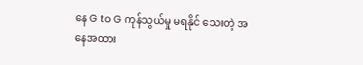နေ G to G ကုန်သွယ်မှု မရနိုင် သေးတဲ့ အနေအထား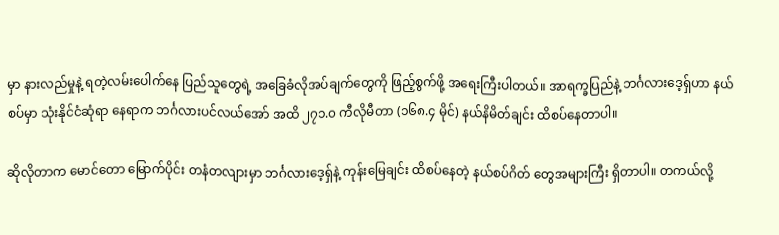မှာ နားလည်မှုနဲ့ ရတဲ့လမ်းပေါက်နေ ပြည်သူတွေရဲ့ အခြေခံလိုအပ်ချက်တွေကို ဖြည့်စွက်ဖို့ အရေးကြီးပါတယ်။ အာရက္ခပြည်နဲ့ ဘင်္ဂလားဒေ့ရှ်ဟာ နယ်စပ်မှာ သုံးနိုင်ငံဆုံရာ နေရာက ဘင်္ဂလားပင်လယ်အော် အထိ ၂၇၁.၀ ကီလိုမီတာ (၁၆၈.၄ မိုင်) နယ်နိမိတ်ချင်း ထိစပ်နေတာပါ။

ဆိုလိုတာက မောင်တော မြောက်ပိုင်း တနံတလျားမှာ ဘင်္ဂလားဒေ့ရှ်နဲ့ ကုန်းမြေချင်း ထိစပ်နေတဲ့ နယ်စပ်ဂိတ် တွေအများကြီး ရှိတာပါ။ တကယ်လို့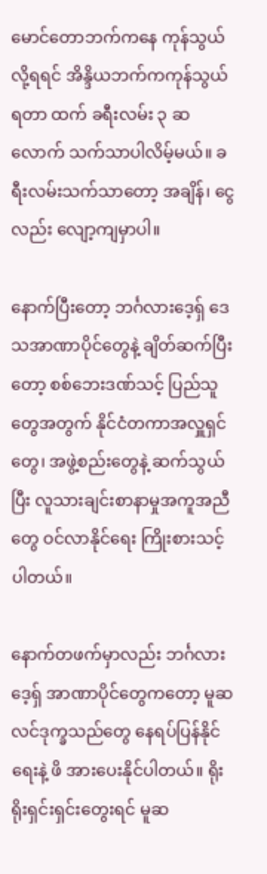မောင်တောဘက်ကနေ ကုန်သွယ်လို့ရရင် အိန္ဒိယဘက်ကကုန်သွယ် ရတာ ထက် ခရီးလမ်း ၃ ဆလောက် သက်သာပါလိမ့်မယ်။ ခရီးလမ်းသက်သာတော့ အချိန်၊ ငွေလည်း လျော့ကျမှာပါ။

နောက်ပြီးတော့ ဘင်္ဂလားဒေ့ရှ် ဒေသအာဏာပိုင်တွေနဲ့ ချိတ်ဆက်ပြီးတော့ စစ်ဘေးဒဏ်သင့် ပြည်သူတွေအတွက် နိုင်ငံတကာအလှူရှင်တွေ၊ အဖွဲ့စည်းတွေနဲ့ ဆက်သွယ်ပြီး လူသားချင်းစာနာမှုအကူအညီတွေ ဝင်လာနိုင်ရေး ကြိုးစားသင့်ပါတယ်။

နောက်တဖက်မှာလည်း ဘင်္ဂလားဒေ့ရှ် အာဏာပိုင်တွေကတော့ မူဆလင်ဒုက္ခသည်တွေ နေရပ်ပြန်နိုင်ရေးနဲ့ ဖိ အားပေးနိုင်ပါတယ်။ ရိုးရိုးရှင်းရှင်းတွေးရင် မူဆ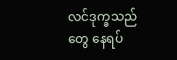လင်ဒုက္ခသည်တွေ နေရပ်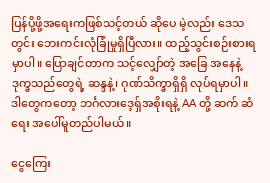ပြန်ပို့ဖို့အရေးကဖြစ်သင့်တယ် ဆိုပေ မဲ့လည်း ဒေသတွင်း ဘေးကင်းလုံခြုံမှုရှိပြီလား။ ထည့်သွင်းစဉ်းစားရမှာပါ။ ပြောချင်တာက သင့်လျှော်တဲ့ အခြေ အနေနဲ့ ဒုက္ခသည်တွေရဲ့ ဆန္ဒနဲ့၊ ဂုဏ်သိက္ခာရှိရှိ လုပ်ရမှာပါ။ ဒါတွေကတော့ ဘင်္ဂလားဒေ့ရှ်အစိုးရနဲ့ AA တို့ ဆက် ဆံရေး အပေါ်မူတည်ပါမယ်။

ငွေကြေး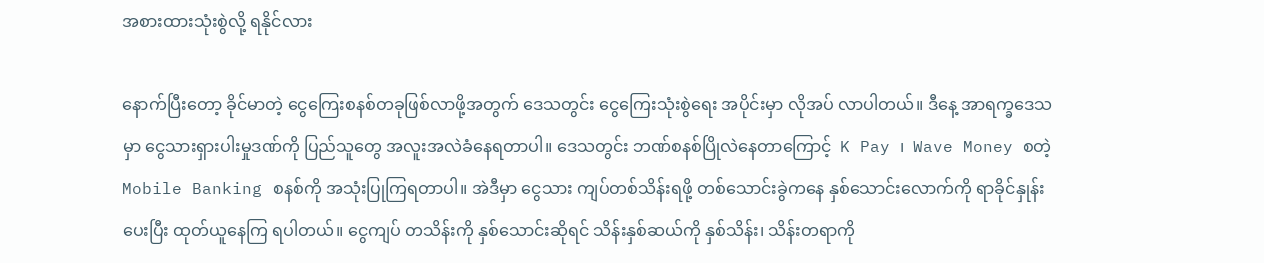အစားထားသုံးစွဲလို့ ရနိုင်လား

နောက်ပြီးတော့ ခိုင်မာတဲ့ ငွေကြေးစနစ်တခုဖြစ်လာဖို့အတွက် ဒေသတွင်း ငွေကြေးသုံးစွဲရေး အပိုင်းမှာ လိုအပ် လာပါတယ်။ ဒီနေ့ အာရက္ခဒေသမှာ ငွေသားရှားပါးမှုဒဏ်ကို ပြည်သူတွေ အလူးအလဲခံနေရတာပါ။ ဒေသတွင်း ဘဏ်စနစ်ပြိုလဲနေတာကြောင့်  K Pay ၊  Wave Money စတဲ့ Mobile Banking စနစ်ကို အသုံးပြုကြရတာပါ။ အဲဒီမှာ ငွေသား ကျပ်တစ်သိန်းရဖို့ တစ်သောင်းခွဲကနေ နှစ်သောင်းလောက်ကို ရာခိုင်နှုန်းပေးပြီး ထုတ်ယူနေကြ ရပါတယ်။ ငွေကျပ် တသိန်းကို နှစ်သောင်းဆိုရင် သိန်းနှစ်ဆယ်ကို နှစ်သိန်း၊ သိန်းတရာကို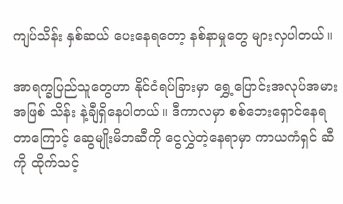ကျပ်သိန်း နှစ်ဆယ် ပေးနေရတော့ နစ်နာမှုတွေ များလှပါတယ်။

အာရက္ခပြည်သူတွေဟာ နိုင်ငံရပ်ခြားမှာ ရွှေ့ပြောင်းအလုပ်အမားအဖြစ် သိန်း နဲ့ချီရှိနေပါတယ်။ ဒီကာလမှာ စစ်ဘေးရှောင်နေရတာကြောင့် ဆွေမျိုးမိဘဆီကို ငွေလွှဲတဲ့နေရာမှာ ကာယကံရှင် ဆီကို ထိုက်သင့်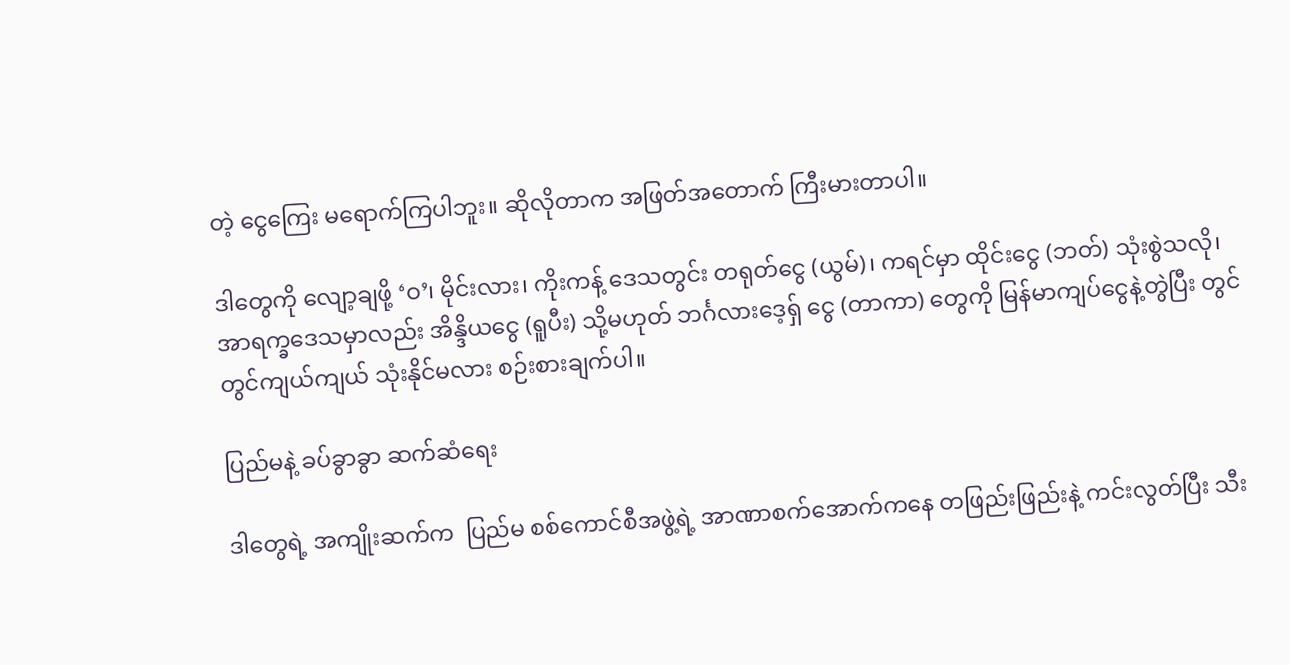တဲ့ ငွေကြေး မရောက်ကြပါဘူး။ ဆိုလိုတာက အဖြတ်အတောက် ကြီးမားတာပါ။

ဒါတွေကို လျော့ချဖို့ ‘ဝ’၊ မိုင်းလား၊ ကိုးကန့် ဒေသတွင်း တရုတ်ငွေ (ယွမ်)၊ ကရင်မှာ ထိုင်းငွေ (ဘတ်) သုံးစွဲသလို၊ အာရက္ခဒေသမှာလည်း အိန္ဒိယငွေ (ရူပီး) သို့မဟုတ် ဘင်္ဂလားဒေ့ရှ် ငွေ (တာကာ) တွေကို မြန်မာကျပ်ငွေနဲ့တွဲပြီး တွင်တွင်ကျယ်ကျယ် သုံးနိုင်မလား စဉ်းစားချက်ပါ။

ပြည်မနဲ့ ခပ်ခွာခွာ ဆက်ဆံရေး

ဒါတွေရဲ့ အကျိုးဆက်က  ပြည်မ စစ်ကောင်စီအဖွဲ့ရဲ့ အာဏာစက်အောက်ကနေ တဖြည်းဖြည်းနဲ့ ကင်းလွတ်ပြီး သီး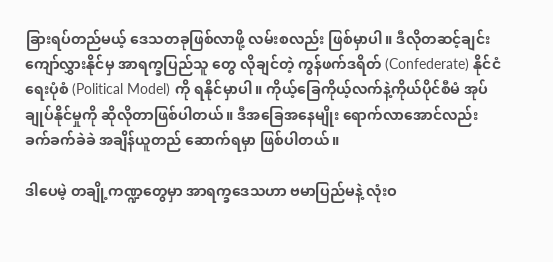ခြားရပ်တည်မယ့် ဒေသတခုဖြစ်လာဖို့ လမ်းစလည်း ဖြစ်မှာပါ။ ဒီလိုတဆင့်ချင်း ကျော်လွှားနိုင်မှ အာရက္ခပြည်သူ တွေ လိုချင်တဲ့ ကွန်ဖက်ဒရိတ် (Confederate) နိုင်ငံရေးပုံစံ (Political Model) ကို ရနိုင်မှာပါ။ ကိုယ့်ခြေကိုယ့်လက်နဲ့ကိုယ်ပိုင်စီမံ အုပ်ချုပ်နိုင်မှုကို ဆိုလိုတာဖြစ်ပါတယ်။ ဒီအခြေအနေမျိုး ရောက်လာအောင်လည်း ခက်ခက်ခဲခဲ အချိန်ယူတည် ဆောက်ရမှာ ဖြစ်ပါတယ်။

ဒါပေမဲ့ တချို့ကဏ္ဍတွေမှာ အာရက္ခဒေသဟာ ဗမာပြည်မနဲ့ လုံးဝ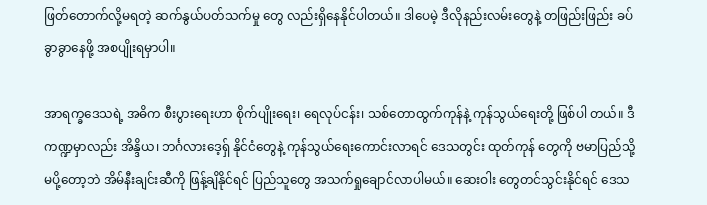ဖြတ်တောက်လို့မရတဲ့ ဆက်နွယ်ပတ်သက်မှု တွေ လည်းရှိနေနိုင်ပါတယ်။ ဒါပေမဲ့ ဒီလိုနည်းလမ်းတွေနဲ့ တဖြည်းဖြည်း ခပ်ခွာခွာနေဖို့ အစပျိုးရမှာပါ။

အာရက္ခဒေသရဲ့ အဓိက စီးပွားရေးဟာ စိုက်ပျိုးရေး၊ ရေလုပ်ငန်း၊ သစ်တောထွက်ကုန်နဲ့ ကုန်သွယ်ရေးတို့ ဖြစ်ပါ တယ်။ ဒီကဏ္ဍမှာလည်း အိန္ဒိယ၊ ဘင်္ဂလားဒေ့ရှ် နိုင်ငံတွေနဲ့ ကုန်သွယ်ရေးကောင်းလာရင် ဒေသတွင်း ထုတ်ကုန် တွေကို ဗမာပြည်သို့ မပို့တော့ဘဲ အိမ်နီးချင်းဆီကို ဖြန့်ချိနိုင်ရင် ပြည်သူတွေ အသက်ရှုချောင်လာပါမယ်။ ဆေးဝါး တွေတင်သွင်းနိုင်ရင် ဒေသ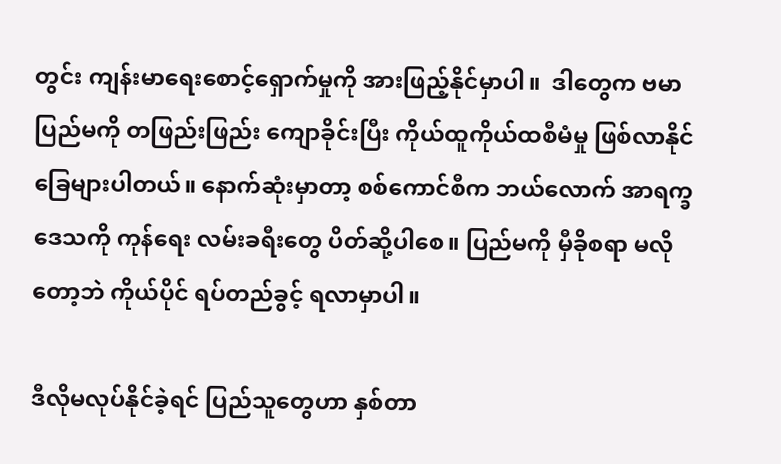တွင်း ကျန်းမာရေးစောင့်ရှောက်မှုကို အားဖြည့်နိုင်မှာပါ။  ဒါတွေက ဗမာပြည်မကို တဖြည်းဖြည်း ကျောခိုင်းပြီး ကိုယ်ထူကိုယ်ထစီမံမှု ဖြစ်လာနိုင်ခြေများပါတယ်။ နောက်ဆုံးမှာတာ့ စစ်ကောင်စီက ဘယ်လောက် အာရက္ခဒေသကို ကုန်ရေး လမ်းခရီးတွေ ပိတ်ဆို့ပါစေ။ ပြည်မကို မှီခိုစရာ မလိုတော့ဘဲ ကိုယ်ပိုင် ရပ်တည်ခွင့် ရလာမှာပါ။

ဒီလိုမလုပ်နိုင်ခဲ့ရင် ပြည်သူတွေဟာ နှစ်တာ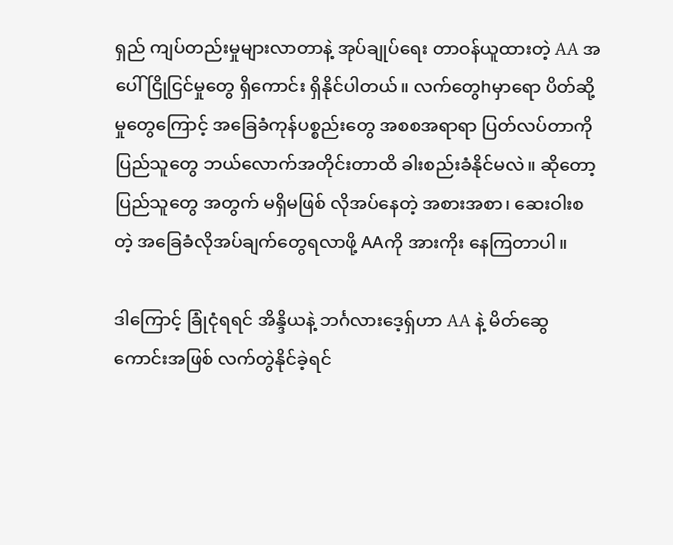ရှည် ကျပ်တည်းမှုများလာတာနဲ့ အုပ်ချုပ်ရေး တာဝန်ယူထားတဲ့ AA အပေါ် ငြိုငြင်မှုတွေ ရှိကောင်း ရှိနိုင်ပါတယ်။ လက်တွေhမှာရော ပိတ်ဆို့မှုတွေကြောင့် အခြေခံကုန်ပစ္စည်းတွေ အစစအရာရာ ပြတ်လပ်တာကို  ပြည်သူတွေ ဘယ်လောက်အတိုင်းတာထိ ခါးစည်းခံနိုင်မလဲ။ ဆိုတော့ ပြည်သူတွေ အတွက် မရှိမဖြစ် လိုအပ်နေတဲ့ အစားအစာ၊ ဆေးဝါးစတဲ့ အခြေခံလိုအပ်ချက်တွေရလာဖို့ AAကို အားကိုး နေကြတာပါ။

ဒါကြောင့် ခြုံငုံရရင် အိန္ဒိယနဲ့ ဘင်္ဂလားဒေ့ရှ်ဟာ AA နဲ့ မိတ်ဆွေကောင်းအဖြစ် လက်တွဲနိုင်ခဲ့ရင်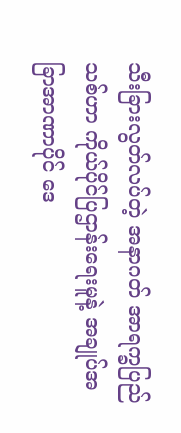သီးခြားလွတ်လပ်တဲ့ အနာဂတ် အာရက္ခပြည်သစ်ဟာ ကိုယ်ပိုင်ပြဌာန်းရေးမူနဲ့ အချုပ်အခြာအာဏာပိုင် ဒေ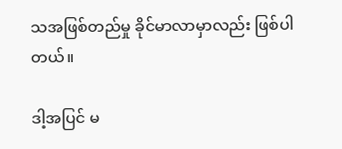သအဖြစ်တည်မှု ခိုင်မာလာမှာလည်း ဖြစ်ပါတယ်။

ဒါ့အပြင် မ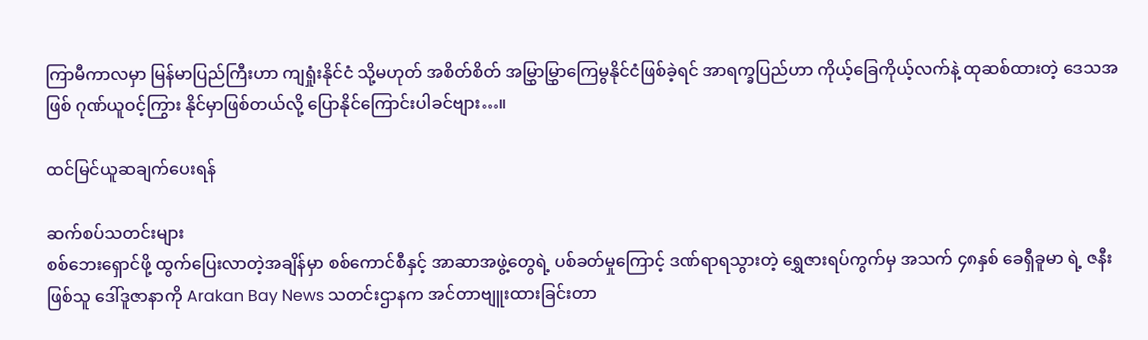ကြာမီကာလမှာ မြန်မာပြည်ကြီးဟာ ကျရှုံးနိုင်ငံ သို့မဟုတ် အစိတ်စိတ် အမြွှာမြွှာကြေမွနိုင်ငံဖြစ်ခဲ့ရင် အာရက္ခပြည်ဟာ ကိုယ့်ခြေကိုယ့်လက်နဲ့ ထုဆစ်ထားတဲ့ ဒေသအဖြစ် ဂုဏ်ယူဝင့်ကြွား နိုင်မှာဖြစ်တယ်လို့ ပြောနိုင်ကြောင်းပါခင်ဗျား…။

ထင်မြင်ယူဆချက်‌‌ပေးရန်

ဆက်စပ်သတင်းများ
စစ်ဘေးရှောင်ဖို့ ထွက်ပြေးလာတဲ့အချိန်မှာ စစ်ကောင်စီနှင့် အာဆာအဖွဲ့တွေရဲ့ ပစ်ခတ်မှုကြောင့် ဒဏ်ရာရသွားတဲ့ ရွှေဇားရပ်ကွက်မှ အသက် ၄၈နှစ် ခေရှီခူမာ ရဲ့ ဇနီးဖြစ်သူ ဒေါ်ဒူဇာနာကို Arakan Bay News သတင်းဌာနက အင်တာဗျူးထားခြင်းတာ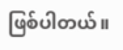ဖြစ်ပါတယ်။